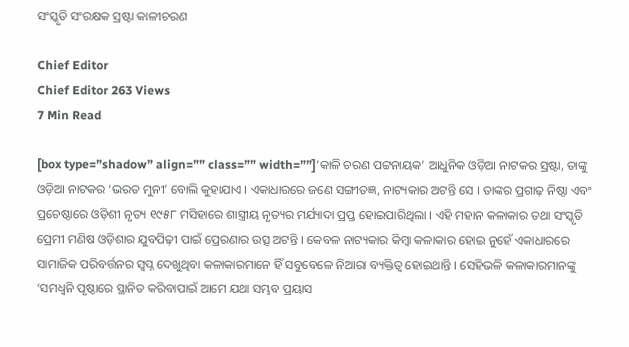ସଂସ୍କୃତି ସଂରକ୍ଷକ ସ୍ରଷ୍ଟା କାଳୀଚରଣ

Chief Editor
Chief Editor 263 Views
7 Min Read

[box type=”shadow” align=”” class=”” width=””]‘କାଳି ଚରଣ ପଟ୍ଟନାୟକ’ ଆଧୁନିକ ଓଡ଼ିଆ ନାଟକର ସ୍ରଷ୍ଟା, ତାଙ୍କୁ ଓଡ଼ିଆ ନାଟକର ‘ଭରତ ମୁନୀ’ ବୋଲି କୁହାଯାଏ । ଏକାଧାରରେ ଜଣେ ସଙ୍ଗୀତଜ୍ଞ, ନାଟ୍ୟକାର ଅଟନ୍ତି ସେ । ତାଙ୍କର ପ୍ରଗାଢ଼ ନିଷ୍ଠା ଏବଂ ପ୍ରଚେଷ୍ଠାରେ ଓଡ଼ିଶୀ ନୃତ୍ୟ ୧୯୫୮ ମସିହାରେ ଶାସ୍ତ୍ରୀୟ ନୃତ୍ୟର ମର୍ଯ୍ୟାଦା ପ୍ରପ୍ତ ହୋଇପାରିଥିଲା । ଏହି ମହାନ କଳାକାର ତଥା ସଂସ୍କୃତି ପ୍ରେମୀ ମଣିଷ ଓଡ଼ିଶାର ଯୁବପିଢ଼ୀ ପାଇଁ ପ୍ରେରଣାର ଉତ୍ସ ଅଟନ୍ତି । କେବଳ ନାଟ୍ୟକାର କିମ୍ବା କଳାକାର ହୋଇ ନୁହେଁ ଏକାଧାରରେ ସାମାଜିକ ପରିବର୍ତ୍ତନର ସ୍ୱପ୍ନ ଦେଖୁଥିବା କଳାକାରମାନେ ହିଁ ସବୁବେଳେ ନିଆରା ବ୍ୟକ୍ତିତ୍ୱ ହୋଇଥାନ୍ତି । ସେହିଭଳି କଳାକାରମାନଙ୍କୁ ‘ସମଧ୍ୱନି ପୃଷ୍ଠାରେ ସ୍ଥାନିତ କରିବାପାଇଁ ଆମେ ଯଥା ସମ୍ଭବ ପ୍ରୟାସ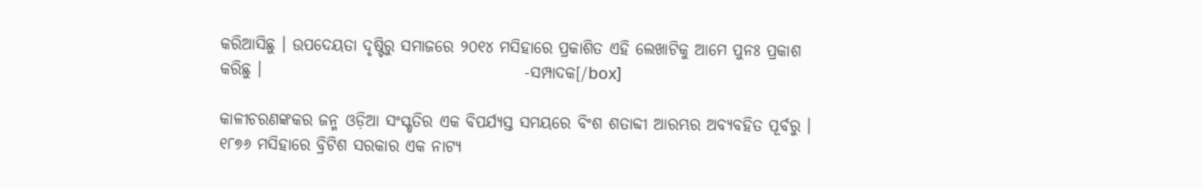କରିଆସିଛୁ । ଉପଦେୟତା ଦୃଷ୍ଟିରୁ ସମାଜରେ ୨୦୧୪ ମସିହାରେ ପ୍ରକାଶିତ ଏହି ଲେଖାଟିକୁ ଆମେ ପୁନଃ ପ୍ରକାଶ କରିଛୁ ।                                         -ସମ୍ପାଦକ[/box]

କାଳୀଚରଣଙ୍କକର ଜନ୍ମ ଓଡ଼ିଆ ସଂସ୍କୃତିର ଏକ ବିପର୍ଯ୍ୟସ୍ତ ସମୟରେ ବିଂଶ ଶତାବ୍ଦୀ ଆରମ୍ଭର ଅବ୍ୟବହିତ ପୂର୍ବରୁ । ୧୮୭୬ ମସିହାରେ ବ୍ରିଟିଶ ସରକାର ଏକ ନାଟ୍ୟ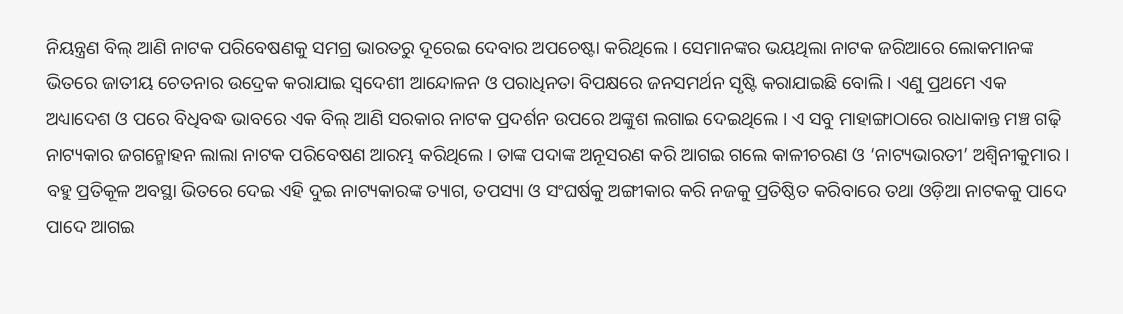ନିୟନ୍ତ୍ରଣ ବିଲ୍ ଆଣି ନାଟକ ପରିବେଷଣକୁ ସମଗ୍ର ଭାରତରୁ ଦୂରେଇ ଦେବାର ଅପଚେଷ୍ଟା କରିଥିଲେ । ସେମାନଙ୍କର ଭୟଥିଲା ନାଟକ ଜରିଆରେ ଲୋକମାନଙ୍କ ଭିତରେ ଜାତୀୟ ଚେତନାର ଉଦ୍ରେକ କରାଯାଇ ସ୍ୱଦେଶୀ ଆନ୍ଦୋଳନ ଓ ପରାଧିନତା ବିପକ୍ଷରେ ଜନସମର୍ଥନ ସୃଷ୍ଟି କରାଯାଇଛି ବୋଲି । ଏଣୁ ପ୍ରଥମେ ଏକ ଅଧ୍ୟାଦେଶ ଓ ପରେ ବିଧିବଦ୍ଧ ଭାବରେ ଏକ ବିଲ୍ ଆଣି ସରକାର ନାଟକ ପ୍ରଦର୍ଶନ ଉପରେ ଅଙ୍କୁଶ ଲଗାଇ ଦେଇଥିଲେ । ଏ ସବୁ ମାହାଙ୍ଗାଠାରେ ରାଧାକାନ୍ତ ମଞ୍ଚ ଗଢ଼ି ନାଟ୍ୟକାର ଜଗନ୍ମୋହନ ଲାଲା ନାଟକ ପରିବେଷଣ ଆରମ୍ଭ କରିଥିଲେ । ତାଙ୍କ ପଦାଙ୍କ ଅନୂସରଣ କରି ଆଗଇ ଗଲେ କାଳୀଚରଣ ଓ ‘ନାଟ୍ୟଭାରତୀ’ ଅଶ୍ୱିନୀକୁମାର । ବହୁ ପ୍ରତିକୂଳ ଅବସ୍ଥା ଭିତରେ ଦେଇ ଏହି ଦୁଇ ନାଟ୍ୟକାରଙ୍କ ତ୍ୟାଗ, ତପସ୍ୟା ଓ ସଂଘର୍ଷକୁ ଅଙ୍ଗୀକାର କରି ନଜକୁ ପ୍ରତିଷ୍ଠିତ କରିବାରେ ତଥା ଓଡ଼ିଆ ନାଟକକୁ ପାଦେ ପାଦେ ଆଗଇ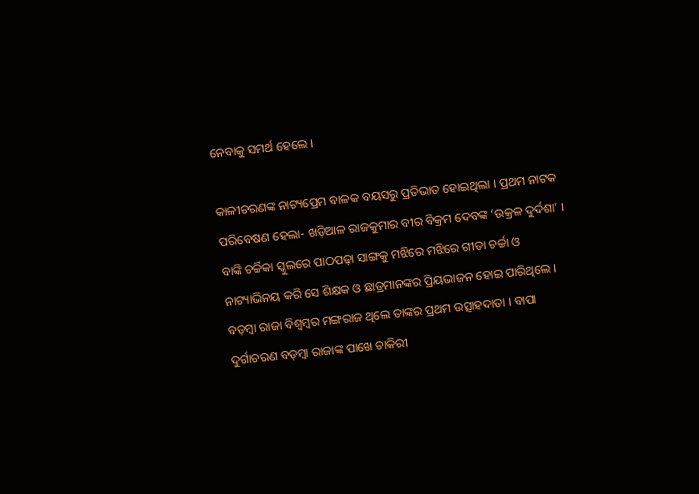ନେବାକୁ ସମର୍ଥ ହେଲେ ।

କାଳୀଚରଣଙ୍କ ନାଟ୍ୟପ୍ରେମ ବାଳକ ବୟସରୁ ପ୍ରତିଭାତ ହୋଇଥିଲା । ପ୍ରଥମ ନାଟକ ପରିବେଷଣ ହେଲା- ଖଡ଼ିଆଳ ରାଜକୁମାର ବୀର ବିକ୍ରମ ଦେବଙ୍କ ‘ଉକ୍ରଳ ଦୁର୍ଦଶା’ । ବାଙ୍କି ଚର୍ଚ୍ଚିକା ସ୍କୁଲରେ ପାଠପଢ଼ା ସାଙ୍ଗକୁ ମଝିରେ ମଝିରେ ଗୀତା ଚର୍ଚ୍ଚା ଓ ନାଟ୍ୟାଭିନୟ କରି ସେ ଶିକ୍ଷକ ଓ ଛାତ୍ରମାନଙ୍କର ପ୍ରିୟଭାଜନ ହୋଇ ପାରିଥିଲେ । ବଡ଼ମ୍ବା ରାଜା ବିଶ୍ୱମ୍ବର ମଙ୍ଗରାଜ ଥିଲେ ତାଙ୍କର ପ୍ରଥମ ଉତ୍ସାହଦାତା । ବାପା ଦୁର୍ଗାଚରଣ ବଡ଼ମ୍ବା ରାଜାଙ୍କ ପାଖେ ଚାକିରୀ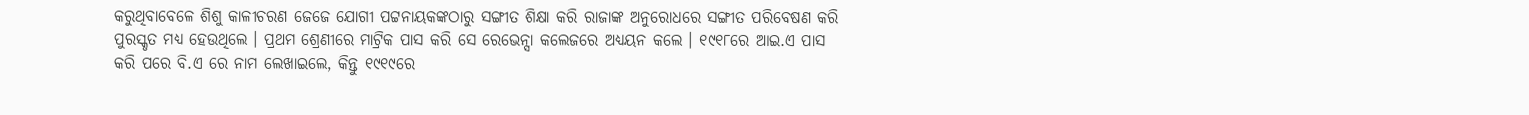କରୁଥିବାବେଳେ ଶିଶୁ କାଳୀଚରଣ ଜେଜେ ଯୋଗୀ ପଟ୍ଟନାୟକଙ୍କଠାରୁ ସଙ୍ଗୀତ ଶିକ୍ଷା କରି ରାଜାଙ୍କ ଅନୁରୋଧରେ ସଙ୍ଗୀତ ପରିବେଷଣ କରି ପୁରସ୍କୃତ ମଧ୍ୟ ହେଉଥିଲେ । ପ୍ରଥମ ଶ୍ରେଣୀରେ ମାଟ୍ରିକ ପାସ କରି ସେ ରେଭେନ୍ସା କଲେଜରେ ଅଧ୍ୟୟନ କଲେ । ୧୯୧୮ରେ ଆଇ.ଏ ପାସ କରି ପରେ ବି.ଏ ରେ ନାମ ଲେଖାଇଲେ, କିନ୍ତୁ ୧୯୧୯ରେ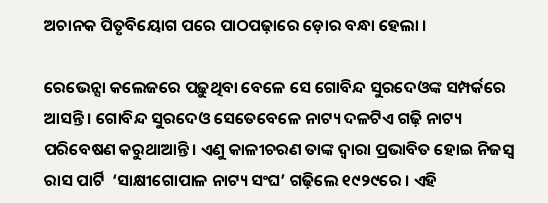ଅଚାନକ ପିତୃବିୟୋଗ ପରେ ପାଠପଢ଼ାରେ ଡ଼ୋର ବନ୍ଧା ହେଲା ।

ରେଭେନ୍ସା କଲେଜରେ ପଢ଼ୁଥିବା ବେଳେ ସେ ଗୋବିନ୍ଦ ସୁରଦେଓଙ୍କ ସମ୍ପର୍କରେ ଆସନ୍ତି । ଗୋବିନ୍ଦ ସୁରଦେଓ ସେତେବେଳେ ନାଟ୍ୟ ଦଳଟିଏ ଗଢ଼ି ନାଟ୍ୟ ପରିବେଷଣ କରୁଥାଆନ୍ତି । ଏଣୁ କାଳୀଚରଣ ତାଙ୍କ ଦ୍ୱାରା ପ୍ରଭାବିତ ହୋଇ ନିଜସ୍ୱ ରାସ ପାର୍ଟି  ‘ସାକ୍ଷୀଗୋପାଳ ନାଟ୍ୟ ସଂଘ’ ଗଢ଼ିଲେ ୧୯୨୯ରେ । ଏହି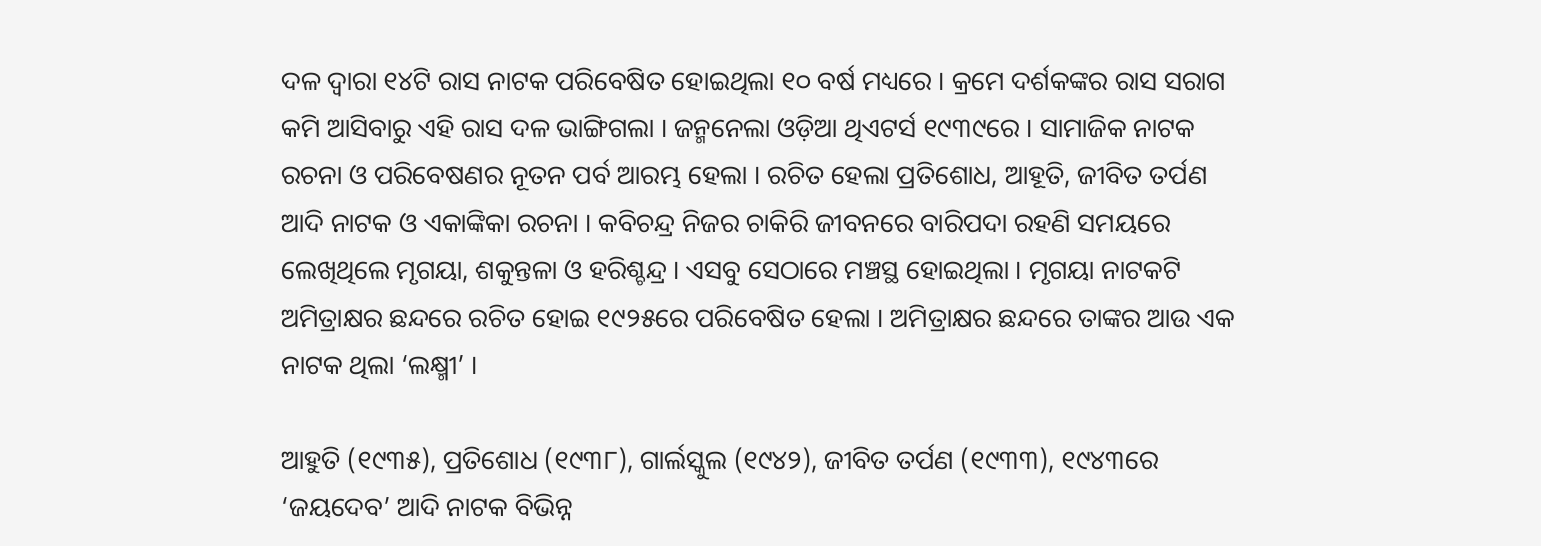ଦଳ ଦ୍ୱାରା ୧୪ଟି ରାସ ନାଟକ ପରିବେଷିତ ହୋଇଥିଲା ୧୦ ବର୍ଷ ମଧ୍ୟରେ । କ୍ରମେ ଦର୍ଶକଙ୍କର ରାସ ସରାଗ କମି ଆସିବାରୁ ଏହି ରାସ ଦଳ ଭାଙ୍ଗିଗଲା । ଜନ୍ମନେଲା ଓଡ଼ିଆ ଥିଏଟର୍ସ ୧୯୩୯ରେ । ସାମାଜିକ ନାଟକ ରଚନା ଓ ପରିବେଷଣର ନୂତନ ପର୍ବ ଆରମ୍ଭ ହେଲା । ରଚିତ ହେଲା ପ୍ରତିଶୋଧ, ଆହୂତି, ଜୀବିତ ତର୍ପଣ ଆଦି ନାଟକ ଓ ଏକାଙ୍କିକା ରଚନା । କବିଚନ୍ଦ୍ର ନିଜର ଚାକିରି ଜୀବନରେ ବାରିପଦା ରହଣି ସମୟରେ ଲେଖିଥିଲେ ମୃଗୟା, ଶକୁନ୍ତଳା ଓ ହରିଶ୍ଚନ୍ଦ୍ର । ଏସବୁ ସେଠାରେ ମଞ୍ଚସ୍ଥ ହୋଇଥିଲା । ମୃଗୟା ନାଟକଟି ଅମିତ୍ରାକ୍ଷର ଛନ୍ଦରେ ରଚିତ ହୋଇ ୧୯୨୫ରେ ପରିବେଷିତ ହେଲା । ଅମିତ୍ରାକ୍ଷର ଛନ୍ଦରେ ତାଙ୍କର ଆଉ ଏକ ନାଟକ ଥିଲା ‘ଲକ୍ଷ୍ମୀ’ ।

ଆହୁତି (୧୯୩୫), ପ୍ରତିଶୋଧ (୧୯୩୮), ଗାର୍ଲସ୍କୁଲ (୧୯୪୨), ଜୀବିତ ତର୍ପଣ (୧୯୩୩), ୧୯୪୩ରେ ‘ଜୟଦେବ’ ଆଦି ନାଟକ ବିଭିନ୍ନ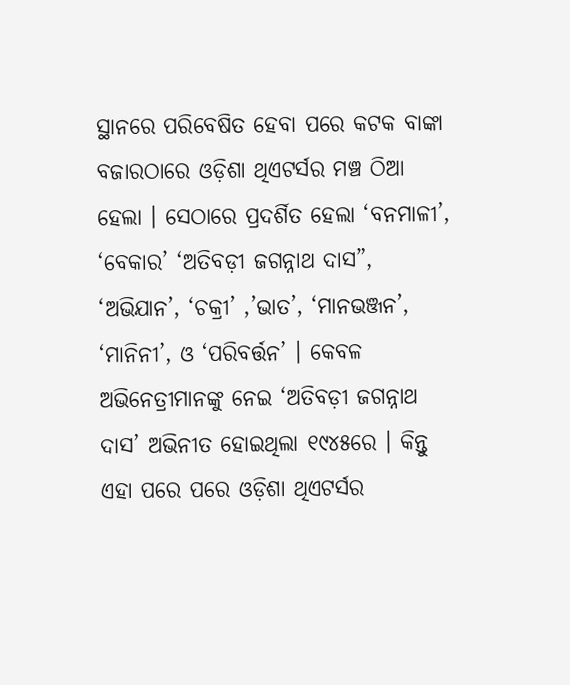ସ୍ଥାନରେ ପରିବେଷିତ ହେବା ପରେ କଟକ ବାଙ୍କା ବଜାରଠାରେ ଓଡ଼ିଶା ଥିଏଟର୍ସର ମଞ୍ଚ ଠିଆ ହେଲା । ସେଠାରେ ପ୍ରଦର୍ଶିତ ହେଲା ‘ବନମାଳୀ’, ‘ବେକାର’ ‘ଅତିବଡ଼ୀ ଜଗନ୍ନାଥ ଦାସ”, ‘ଅଭିଯାନ’, ‘ଚକ୍ରୀ’ ,’ଭାତ’, ‘ମାନଭଞ୍ଜନ’, ‘ମାନିନୀ’, ଓ ‘ପରିବର୍ତ୍ତନ’ । କେବଳ ଅଭିନେତ୍ରୀମାନଙ୍କୁ ନେଇ ‘ଅତିବଡ଼ୀ ଜଗନ୍ନାଥ ଦାସ’ ଅଭିନୀତ ହୋଇଥିଲା ୧୯୪୫ରେ । କିନ୍ତୁ ଏହା ପରେ ପରେ ଓଡ଼ିଶା ଥିଏଟର୍ସର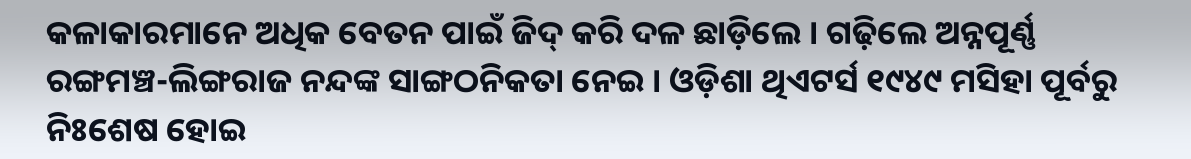କଳାକାରମାନେ ଅଧିକ ବେତନ ପାଇଁ ଜିଦ୍ କରି ଦଳ ଛାଡ଼ିଲେ । ଗଢ଼ିଲେ ଅନ୍ନପୂର୍ଣ୍ଣ ରଙ୍ଗମଞ୍ଚ-ଲିଙ୍ଗରାଜ ନନ୍ଦଙ୍କ ସାଙ୍ଗଠନିକତା ନେଇ । ଓଡ଼ିଶା ଥିଏଟର୍ସ ୧୯୪୯ ମସିହା ପୂର୍ବରୁ ନିଃଶେଷ ହୋଇ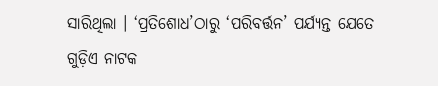ସାରିଥିଲା । ‘ପ୍ରତିଶୋଧ’ଠାରୁ ‘ପରିବର୍ତ୍ତନ’ ପର୍ଯ୍ୟନ୍ତ ଯେତେ ଗୁଡ଼ିଏ ନାଟକ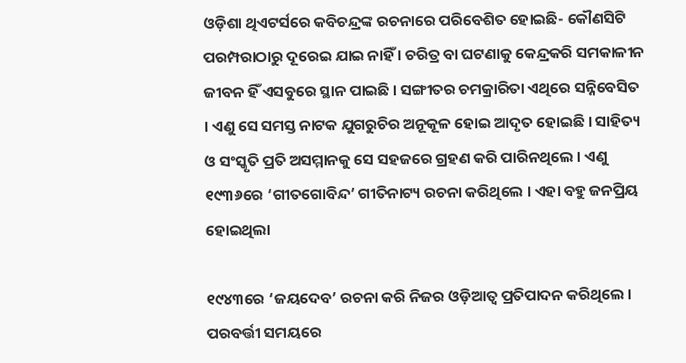ଓଡ଼ିଶା ଥିଏଟର୍ସରେ କବିଚନ୍ଦ୍ରଙ୍କ ରଚନାରେ ପରିବେଶିତ ହୋଇଛି- କୌଣସିଟି ପରମ୍ପରାଠାରୁ ଦୂରେଇ ଯାଇ ନାହିଁ । ଚରିତ୍ର ବା ଘଟଣାକୁ କେନ୍ଦ୍ରକରି ସମକାଳୀନ ଜୀବନ ହିଁ ଏସବୁରେ ସ୍ଥାନ ପାଇଛି । ସଙ୍ଗୀତର ଚମକ୍ରାରିତା ଏଥିରେ ସନ୍ନିବେସିତ । ଏଣୁ ସେ ସମସ୍ତ ନାଟକ ଯୁଗରୁଚିର ଅନୂକୂଳ ହୋଇ ଆଦୃତ ହୋଇଛି । ସାହିତ୍ୟ ଓ ସଂସ୍କୃତି ପ୍ରତି ଅସମ୍ମାନକୁ ସେ ସହଜରେ ଗ୍ରହଣ କରି ପାରିନଥିଲେ । ଏଣୁ ୧୯୩୬ରେ ‘ଗୀତଗୋବିନ୍ଦ’ ଗୀତିନାଟ୍ୟ ରଚନା କରିଥିଲେ । ଏହା ବହୁ ଜନପ୍ରିୟ ହୋଇଥିଲା

୧୯୪୩ରେ ‘ଜୟଦେବ’ ରଚନା କରି ନିଜର ଓଡ଼ିଆତ୍ୱ ପ୍ରତିପାଦନ କରିଥିଲେ । ପରବର୍ତ୍ତୀ ସମୟରେ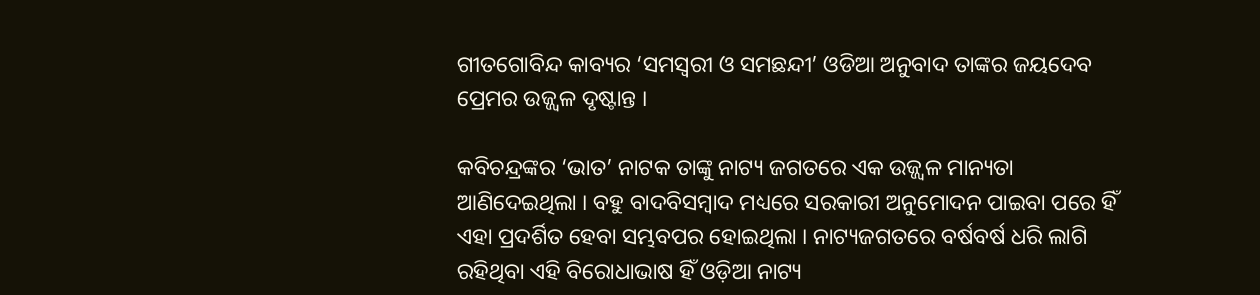ଗୀତଗୋବିନ୍ଦ କାବ୍ୟର ‘ସମସ୍ୱରୀ ଓ ସମଛନ୍ଦୀ’ ଓଡିଆ ଅନୁବାଦ ତାଙ୍କର ଜୟଦେବ ପ୍ରେମର ଉଜ୍ଜ୍ୱଳ ଦୃଷ୍ଟାନ୍ତ ।

କବିଚନ୍ଦ୍ରଙ୍କର ‘ଭାତ’ ନାଟକ ତାଙ୍କୁ ନାଟ୍ୟ ଜଗତରେ ଏକ ଉଜ୍ଜ୍ୱଳ ମାନ୍ୟତା ଆଣିଦେଇଥିଲା । ବହୁ ବାଦବିସମ୍ବାଦ ମଧ୍ୟରେ ସରକାରୀ ଅନୁମୋଦନ ପାଇବା ପରେ ହିଁ ଏହା ପ୍ରଦର୍ଶିତ ହେବା ସମ୍ଭବପର ହୋଇଥିଲା । ନାଟ୍ୟଜଗତରେ ବର୍ଷବର୍ଷ ଧରି ଲାଗି ରହିଥିବା ଏହି ବିରୋଧାଭାଷ ହିଁ ଓଡ଼ିଆ ନାଟ୍ୟ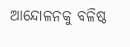ଆନ୍ଦୋଳନକୁ ବଳିଷ୍ଠ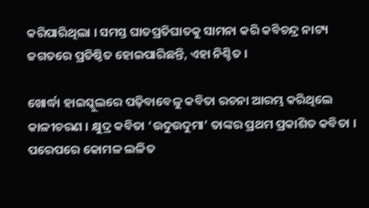କରିପାରିଥିଲା । ସମସ୍ତ ଘାତପ୍ରତିଘାତକୁ ସାମନା କରି କବିଚନ୍ଦ୍ର ନାଟ୍ୟ ଜଗତରେ ପ୍ରତିଷ୍ଠିତ ହୋଇପାରିଛନ୍ତି, ଏହା ନିଶ୍ଚିତ ।

ଖୋର୍ଦ୍ଧା ହାଇସ୍କୁଲରେ ପଢ଼ିବାବେଳୁ କବିତା ରଚନା ଆରମ୍ଭ କରିଥିଲେ କାଳୀଚରଣ । କ୍ଷୁଦ୍ର କବିତା ‘ଉଦୁଉଦୁମା’ ତାଙ୍କର ପ୍ରଥମ ପ୍ରକାଶିତ କବିତା । ପରେପରେ କୋମଳ ଲଳିତ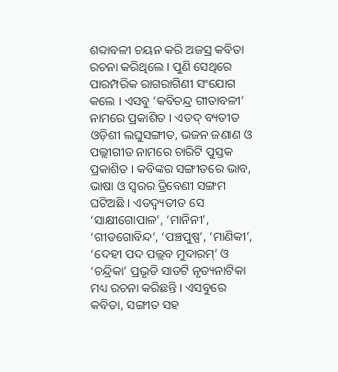ଶବ୍ଦାବଳୀ ଚୟନ କରି ଅଜସ୍ର କବିତା ରଚନା କରିଥିଲେ । ପୁଣି ସେଥିରେ ପାରମ୍ପରିକ ରାଗରାଗିଣୀ ସଂଯୋଗ କଲେ । ଏସବୁ ‘କବିଚନ୍ଦ୍ର ଗୀତାବଳୀ’ ନାମରେ ପ୍ରକାଶିତ । ଏତଦ୍ ବ୍ୟତୀତ ଓଡ଼ିଶୀ ଲଘୁସଙ୍ଗୀତ, ଭଜନ ଜଣାଣ ଓ ପଲ୍ଲୀଗୀତ ନାମରେ ଚାରିଟି ପୁସ୍ତକ ପ୍ରକାଶିତ । କବିଙ୍କର ସଙ୍ଗୀତରେ ଭାବ, ଭାଷା ଓ ସ୍ୱରର ତ୍ରିବେଣୀ ସଙ୍ଗମ ଘଟିଅଛି । ଏତଦ୍ବ୍ୟତୀତ ସେ ‘ସାକ୍ଷୀଗୋପାଳ’, ‘ମାନିନୀ’, ‘ଗୀତଗୋବିନ୍ଦ’, ‘ପଞ୍ଚପୁଷ୍ପ’, ‘ମାଣିକୀ’, ‘ଦେହୀ ପଦ ପଲ୍ଲବ ମୁଦାରମ୍’ ଓ  ‘ଚନ୍ଦ୍ରିକା’ ପ୍ରଭୃତି ସାତଟି ନୃତ୍ୟନାଟିକା ମଧ୍ୟ ରଚନା କରିଛନ୍ତି । ଏସବୁରେ କବିତା, ସଙ୍ଗୀତ ସହ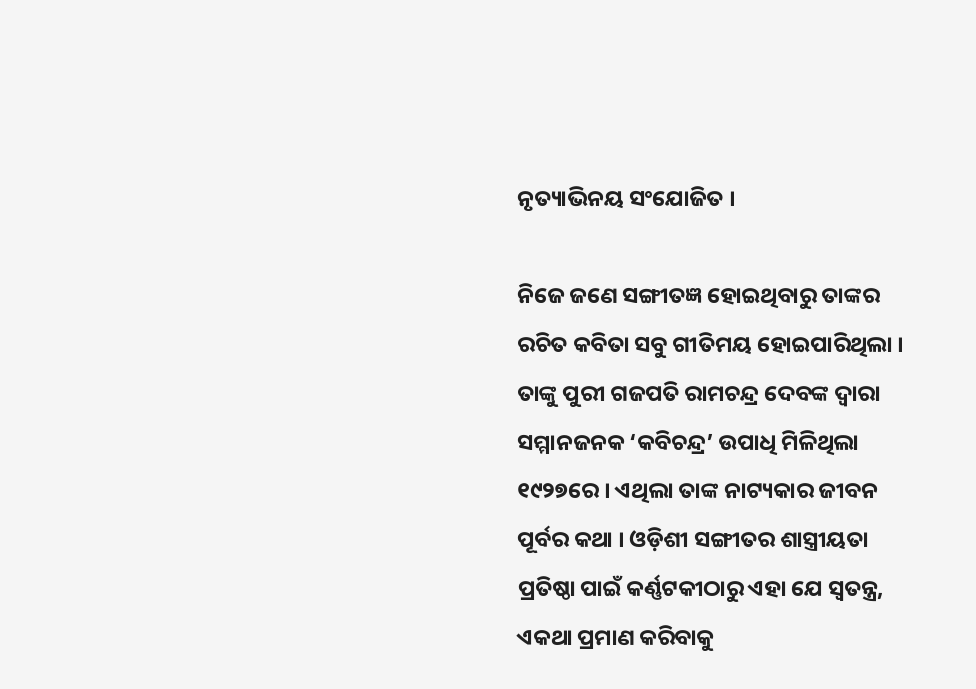ନୃତ୍ୟାଭିନୟ ସଂଯୋଜିତ ।

ନିଜେ ଜଣେ ସଙ୍ଗୀତଜ୍ଞ ହୋଇଥିବାରୁ ତାଙ୍କର ରଚିତ କବିତା ସବୁ ଗୀତିମୟ ହୋଇପାରିଥିଲା । ତାଙ୍କୁ ପୁରୀ ଗଜପତି ରାମଚନ୍ଦ୍ର ଦେବଙ୍କ ଦ୍ୱାରା ସମ୍ମାନଜନକ ‘କବିଚନ୍ଦ୍ର’ ଉପାଧି ମିଳିଥିଲା ୧୯୨୭ରେ । ଏଥିଲା ତାଙ୍କ ନାଟ୍ୟକାର ଜୀବନ ପୂର୍ବର କଥା । ଓଡ଼ିଶୀ ସଙ୍ଗୀତର ଶାସ୍ତ୍ରୀୟତା ପ୍ରତିଷ୍ଠା ପାଇଁ କର୍ଣ୍ଣଟକୀଠାରୁ ଏହା ଯେ ସ୍ୱତନ୍ତ୍ର, ଏକଥା ପ୍ରମାଣ କରିବାକୁ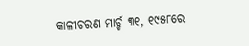କାଳୀଚରଣ ମାର୍ଚ୍ଚ ୩୧, ୧୯୫୮ରେ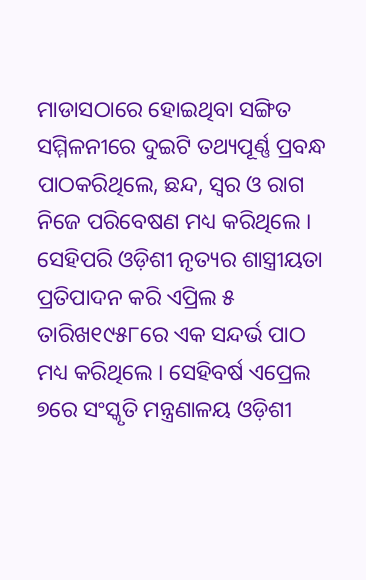ମାଡାସଠାରେ ହୋଇଥିବା ସଙ୍ଗିତ ସମ୍ମିଳନୀରେ ଦୁଇଟି ତଥ୍ୟପୂର୍ଣ୍ଣ ପ୍ରବନ୍ଧ ପାଠକରିଥିଲେ, ଛନ୍ଦ, ସ୍ୱର ଓ ରାଗ ନିଜେ ପରିବେଷଣ ମଧ୍ୟ କରିଥିଲେ । ସେହିପରି ଓଡ଼ିଶୀ ନୃତ୍ୟର ଶାସ୍ତ୍ରୀୟତା ପ୍ରତିପାଦନ କରି ଏପ୍ରିଲ ୫ ତାରିଖ୧୯୫୮ରେ ଏକ ସନ୍ଦର୍ଭ ପାଠ ମଧ୍ୟ କରିଥିଲେ । ସେହିବର୍ଷ ଏପ୍ରେଲ ୭ରେ ସଂସ୍କୃତି ମନ୍ତ୍ରଣାଳୟ ଓଡ଼ିଶୀ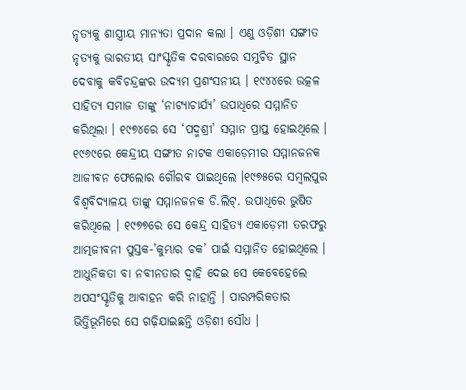ନୃତ୍ୟକୁ ଶାସ୍ତ୍ରୀୟ ମାନ୍ୟତା ପ୍ରଦାନ କଲା । ଏଣୁ ଓଡ଼ିଶୀ ସଙ୍ଗୀତ ନୃତ୍ୟକୁ ଭାରତୀୟ ସାଂସ୍କୃତିକ ଦରବାରରେ ସମୁଚିତ ସ୍ଥାନ ଦେବାକୁ କବିଚନ୍ଦ୍ରଙ୍କର ଉଦ୍ୟମ ପ୍ରଶଂସନୀୟ । ୧୯୪୪ରେ ଉତ୍କଳ ସାହିତ୍ୟ ସମାଜ ତାଙ୍କୁ ‘ନାଟ୍ୟାଚାର୍ଯ୍ୟ’ ଉପାଧିରେ ସମ୍ମାନିତ କରିଥିଲା । ୧୯୭୪ରେ ସେ ‘ପଦ୍ମଶ୍ରୀ’ ସମ୍ମାନ ପ୍ରାପ୍ତ ହୋଇଥିଲେ । ୧୯୬୯ରେ କେନ୍ଦ୍ରୀୟ ସଙ୍ଗୀତ ନାଟକ ଏକାଡ଼େମୀର ସମ୍ମାନଜନକ ଆଜୀବନ ଫେଲୋର ଗୌରବ ପାଇଥିଲେ ।୧୯୭୫ରେ ସମ୍ବଲପୁର ବିଶ୍ୱବିଦ୍ୟାଳୟ ତାଙ୍କୁ ସମ୍ମାନଜନକ ଡି.ଲିଟ୍‌. ଉପାଧିରେ ଭୁଷିତ କରିଥିଲେ । ୧୯୭୭ରେ ସେ କେନ୍ଦ୍ର ସାହିତ୍ୟ ଏକାଡ଼େମୀ ତରଫରୁ ଆତ୍ମଜୀବନୀ ପୁସ୍ତକ-’କୁମ୍ଭାର ଚକ’ ପାଇଁ ସମ୍ମାନିତ ହୋଇଥିଲେ । ଆଧୁନିକତା ବା ନବୀନତାର ଦ୍ୱାହି ଦେଇ ସେ କେବେହେଲେ ଅପସଂସ୍କୃତିକୁ ଆବାହନ କରି ନାହାନ୍ତି । ପାରମ୍ପରିକତାର ଭିତ୍ତିଭୂମିରେ ସେ ଗଢ଼ିଯାଇଛନ୍ତି ଓଡ଼ିଶୀ ସୌଧ ।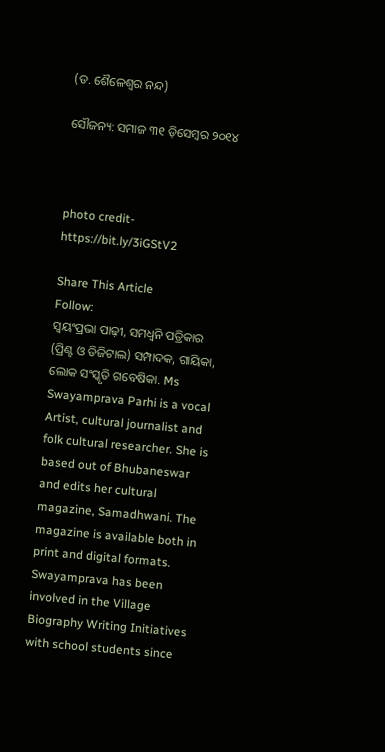(ଡ. ଶୈଳେଶ୍ୱର ନନ୍ଦ)

ସୌଜନ୍ୟ: ସମାଜ ୩୧ ଡ଼ିସେମ୍ବର ୨୦୧୪



photo credit- https://bit.ly/3iGStV2

Share This Article
Follow:
ସ୍ଵୟଂପ୍ରଭା ପାଢ଼ୀ, ସମଧ୍ୱନି ପତ୍ରିକାର (ପ୍ରିଣ୍ଟ ଓ ଡିଜିଟାଲ) ସମ୍ପାଦକ, ଗାୟିକା, ଲୋକ ସଂସ୍କୃତି ଗବେଷିକା. Ms Swayamprava Parhi is a vocal Artist, cultural journalist and folk cultural researcher. She is based out of Bhubaneswar and edits her cultural magazine, Samadhwani. The magazine is available both in print and digital formats. Swayamprava has been involved in the Village Biography Writing Initiatives with school students since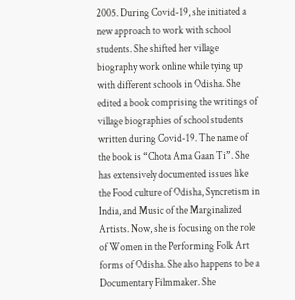2005. During Covid-19, she initiated a new approach to work with school students. She shifted her village biography work online while tying up with different schools in Odisha. She edited a book comprising the writings of village biographies of school students written during Covid-19. The name of the book is “Chota Ama Gaan Ti”. She has extensively documented issues like the Food culture of Odisha, Syncretism in India, and Music of the Marginalized Artists. Now, she is focusing on the role of Women in the Performing Folk Art forms of Odisha. She also happens to be a Documentary Filmmaker. She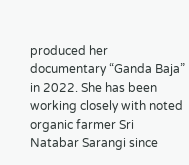produced her documentary “Ganda Baja” in 2022. She has been working closely with noted organic farmer Sri Natabar Sarangi since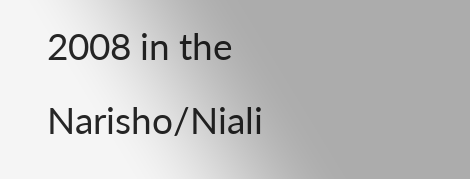2008 in the Narisho/Niali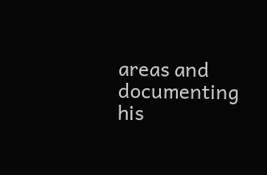areas and documenting his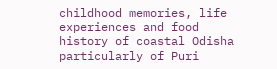childhood memories, life experiences and food history of coastal Odisha particularly of Puri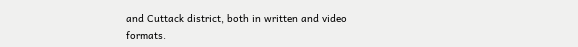and Cuttack district, both in written and video formats.